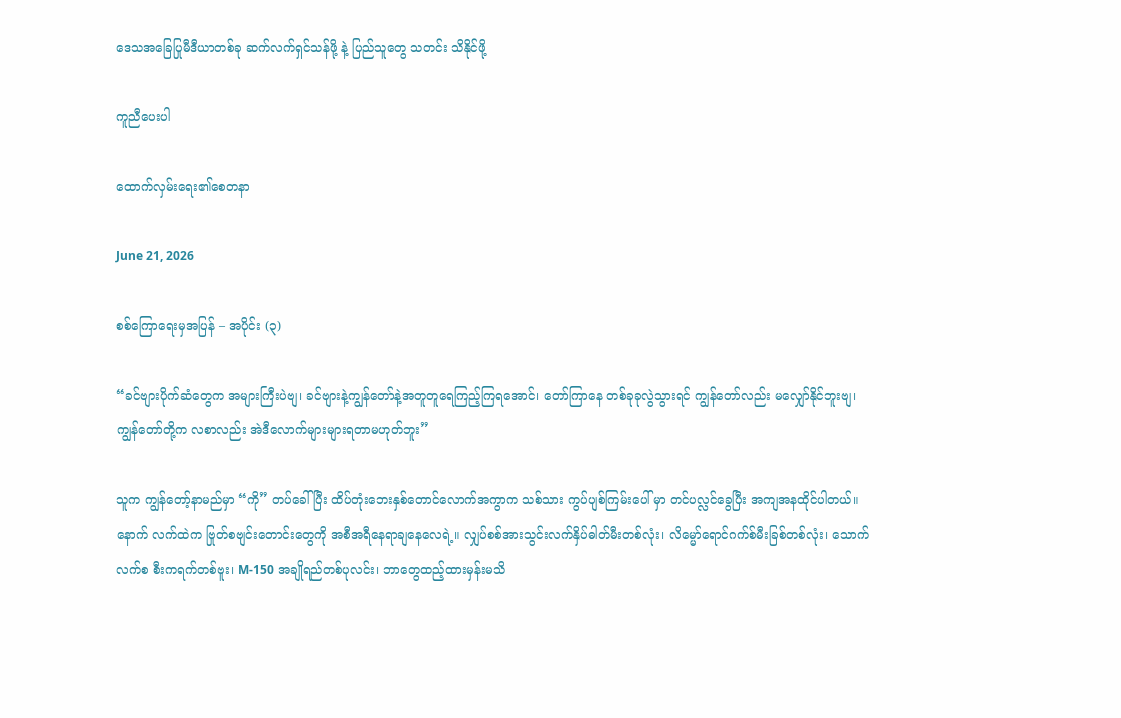ဒေသအခြေပြုမီဒီယာတစ်ခု ဆက်လက်ရှင်သန်ဖို့ နဲ့ ပြည်သူတွေ သတင်း သိနိုင်ဖို့

ကူညီပေးပါ

ထောက်လှမ်းရေး၏စေတနာ

June 21, 2026

စစ်ကြောရေးမှအပြန် – အပိုင်း (၃)

“ခင်ဗျားပိုက်ဆံတွေက အများကြီးပဲဗျ၊ ခင်ဗျားနဲ့ကျွန်တော်နဲ့အတူတူရေကြည့်ကြရအောင်၊ တော်ကြာနေ တစ်ခုခုလွဲသွားရင် ကျွန်တော်လည်း မလျှော်နိုင်ဘူးဗျ၊ ကျွန်တော်တို့က လစာလည်း အဲဒီလောက်များများရတာမဟုတ်ဘူး”

သူက ကျွန်တော့်နာမည်မှာ “ကို” တပ်ခေါ်ပြီး ထိပ်တုံးဘေးနှစ်တောင်လောက်အကွာက သစ်သား ကွပ်ပျစ်ကြမ်းပေါ် မှာ တင်ပလ္လင်ခွေပြီး အကျအနထိုင်ပါတယ်။ နောက် လက်ထဲက ဗြုတ်စဗျင်းတောင်းတွေကို အစီအရီနေရာချနေလေရဲ့။ လျှပ်စစ်အားသွင်းလက်နှိပ်ဓါတ်မီးတစ်လုံး၊ လိမ္မော်ရောင်ဂက်စ်မီးခြစ်တစ်လုံး၊ သောက်လက်စ စီးကရက်တစ်ဗူး၊ M-150 အချိုရည်တစ်ပုလင်း၊ ဘာတွေထည့်ထားမှန်းမသိ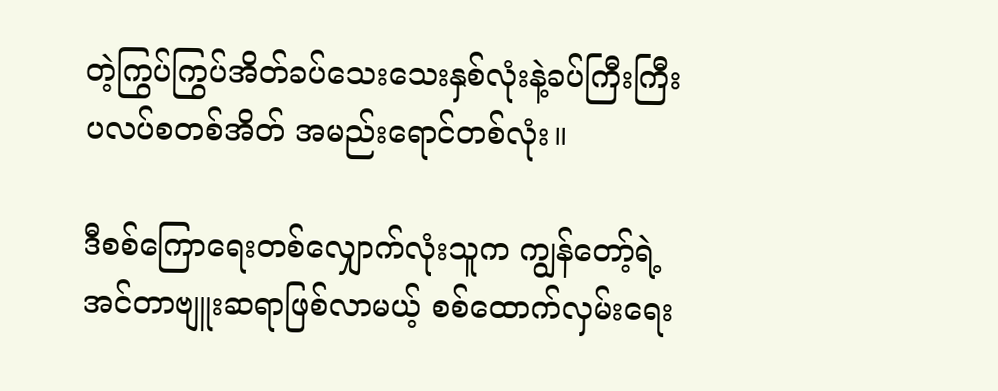တဲ့ကြွပ်ကြွပ်အိတ်ခပ်သေးသေးနှစ်လုံးနဲ့ခပ်ကြီးကြီး ပလပ်စတစ်အိတ် အမည်းရောင်တစ်လုံး။

ဒီစစ်ကြောရေးတစ်လျှောက်လုံးသူက ကျွန်တော့်ရဲ့ အင်တာဗျူးဆရာဖြစ်လာမယ့် စစ်ထောက်လှမ်းရေး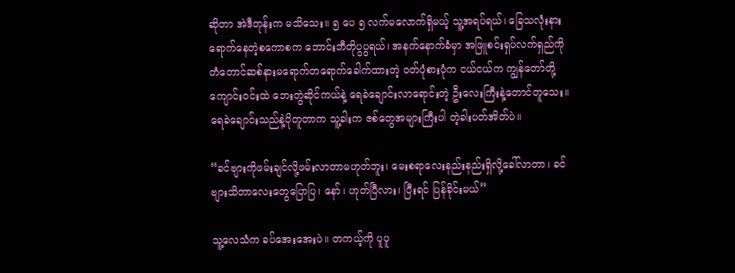ဆိုတာ အဲဒီတုန်းက မသိသေး။ ၅ ပေ ၅ လက်မလောက်ရှိမယ့် သူ့အရပ်ရယ်၊ ခြေသလုံးနား ရောက်နေတဲ့စကောစက ဘောင်းဘီတိုပွပွရယ်၊ အနက်နောက်ခံမှာ အဖြူစင်းရှပ်လက်ရှည်ကို တံတောင်ဆစ်နားမရောက်တရောက်ခေါက်ထားတဲ့ ၀တ်ပုံစားပုံက ငယ်ငယ်က ကျွန်တော်တို့ ကျောင်း၀င်းထဲ ဘေးတွဲဆိုင်ကယ်နဲ့ ရေခဲချောင်းလာရောင်းတဲ့ ဦးလေးကြီးနဲ့တောင်တူသေး။ ရေခဲချောင်းသည်နဲ့ပိုတူတာက သူ့ခါးက ဇစ်တွေအများကြီးပါ တဲ့ခါးပတ်အိတ်ပဲ။

“ခင်ဗျားကိုဖမ်းချင်လို့ဖမ်းလာတာမဟုတ်ဘူး၊ မေးစရာလေးနည်းနည်းရှိလို့ခေါ်လာတာ၊ ခင်ဗျားသိတာလေးတွေပြောပြ၊ နော်၊ ဟုတ်ပြီလား၊ ပြီးရင် ပြန်ခိုင်းမယ်”

သူ့လေသံက ခပ်အေးအေးပဲ။ တကယ့်ကို ပူပူ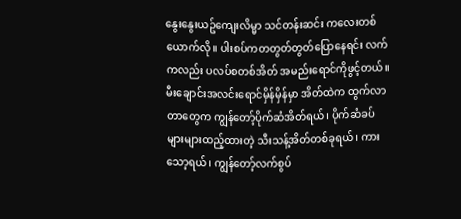နွေးနွေးယဥ်ကျေးလိမ္မာ သင်တန်းဆင်း ကလေးတစ်ယောက်လို။ ပါးစပ်ကတတွတ်တွတ်ပြောနေရင်း လက်ကလည်း ပလပ်စတစ်အိတ် အမည်းရောင်ကိုဖွင့်တယ်။ မီးချောင်းအလင်းရောင်မှိန်မှိန်မှာ အိတ်ထဲက ထွက်လာတာတွေက ကျွန်တော့်ပိုက်ဆံအိတ်ရယ်၊ ပိုက်ဆံခပ်များများထည့်ထားတဲ့ သီးသန့်အိတ်တစ်ခုရယ်၊ ကားသော့ရယ်၊ ကျွန်တော့်လက်စွပ်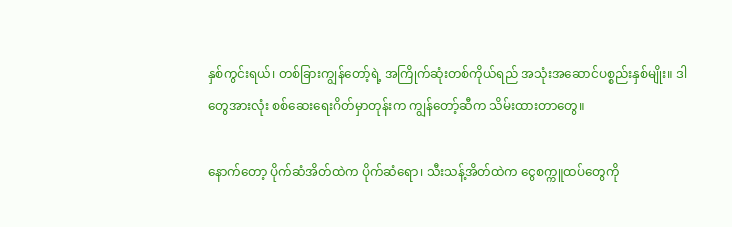နှစ်ကွင်းရယ်၊ တစ်ခြားကျွန်တော့်ရဲ့ အကြိုက်ဆုံးတစ်ကိုယ်ရည် အသုံးအဆောင်ပစ္စည်းနှစ်မျိုး။ ဒါတွေအားလုံး စစ်ဆေးရေးဂိတ်မှာတုန်းက ကျွန်တော့်ဆီက သိမ်းထားတာတွေ။

နောက်တော့ ပိုက်ဆံအိတ်ထဲက ပိုက်ဆံရော၊ သီးသန့်အိတ်ထဲက ငွေစက္ကူထပ်တွေကို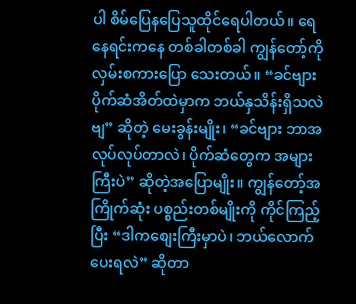ပါ စိမ်ပြေနပြေသူထိုင်ရေပါတယ်။ ရေနေရင်းကနေ တစ်ခါတစ်ခါ ကျွန်တော့်ကို လှမ်းစကားပြော သေးတယ်။ “ခင်ဗျားပိုက်ဆံအိတ်ထဲမှာက ဘယ်နှသိန်းရှိသလဲဗျ” ဆိုတဲ့ မေးခွန်းမျိုး၊ “ခင်ဗျား ဘာအလုပ်လုပ်တာလဲ၊ ပိုက်ဆံတွေက အများကြီးပဲ” ဆိုတဲ့အပြောမျိုး။ ကျွန်တော့်အကြိုက်ဆုံး ပစ္စည်းတစ်မျိုးကို ကိုင်ကြည့်ပြီး “ဒါကစျေးကြီးမှာပဲ၊ ဘယ်လောက်ပေးရလဲ” ဆိုတာ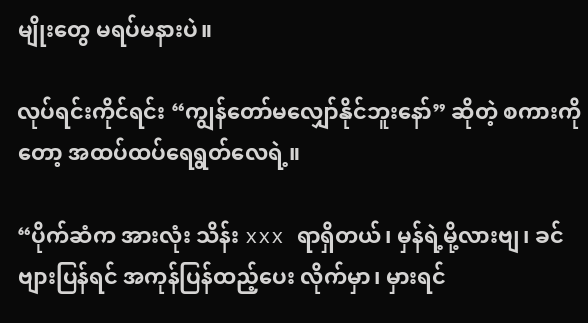မျိုးတွေ မရပ်မနားပဲ။

လုပ်ရင်းကိုင်ရင်း “ကျွန်တော်မလျှော်နိုင်ဘူးနော်” ဆိုတဲ့ စကားကိုတော့ အထပ်ထပ်ရေရွတ်လေရဲ့။

“ပိုက်ဆံက အားလုံး သိန်း xxx ရာရှိတယ်၊ မှန်ရဲ့မို့လားဗျ၊ ခင်ဗျားပြန်ရင် အကုန်ပြန်ထည့်ပေး လိုက်မှာ၊ မှားရင်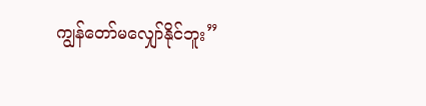ကျွန်တော်မလျှော်နိုင်ဘူး”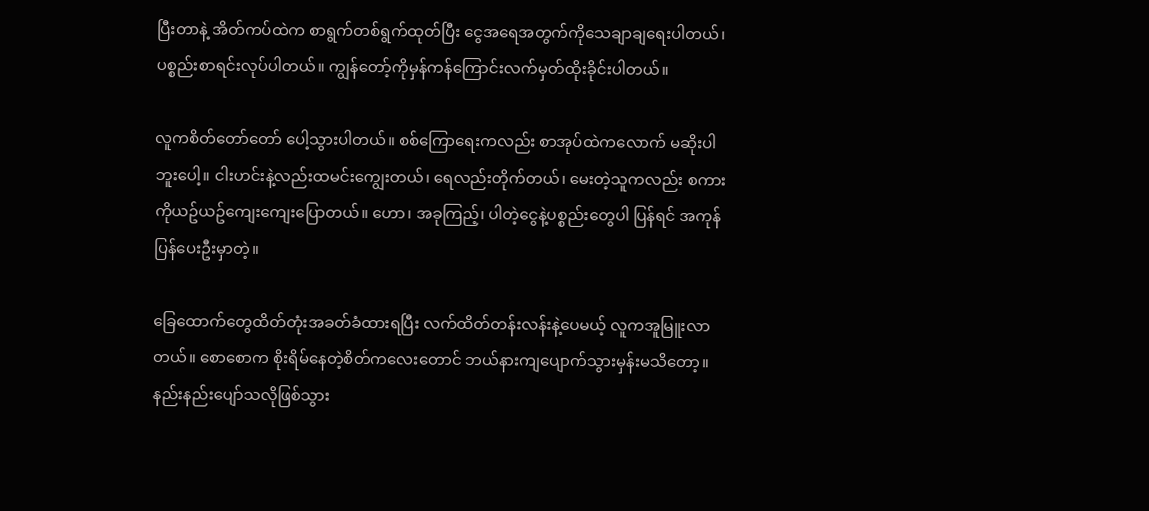ပြီးတာနဲ့ အိတ်ကပ်ထဲက စာရွက်တစ်ရွက်ထုတ်ပြီး ငွေအရေအတွက်ကိုသေချာချရေးပါတယ်၊ ပစ္စည်းစာရင်းလုပ်ပါတယ်။ ကျွန်တော့်ကိုမှန်ကန်ကြောင်းလက်မှတ်ထိုးခိုင်းပါတယ်။

လူကစိတ်တော်တော် ပေါ့သွားပါတယ်။ စစ်ကြောရေးကလည်း စာအုပ်ထဲကလောက် မဆိုးပါဘူးပေါ့။ ငါးဟင်းနဲ့လည်းထမင်းကျွေးတယ်၊ ရေလည်းတိုက်တယ်၊ မေးတဲ့သူကလည်း စကားကိုယဥ်ယဥ်ကျေးကျေးပြောတယ်။ ဟော၊ အခုကြည့်၊ ပါတဲ့ငွေနဲ့ပစ္စည်းတွေပါ ပြန်ရင် အကုန်ပြန်ပေးဦးမှာတဲ့။

ခြေထောက်တွေထိတ်တုံးအခတ်ခံထားရပြီး လက်ထိတ်တန်းလန်းနဲ့ပေမယ့် လူကအူမြူးလာတယ်။ စောစောက စိုးရိမ်နေတဲ့စိတ်ကလေးတောင် ဘယ်နားကျပျောက်သွားမှန်းမသိတော့။ နည်းနည်းပျော်သလိုဖြစ်သွား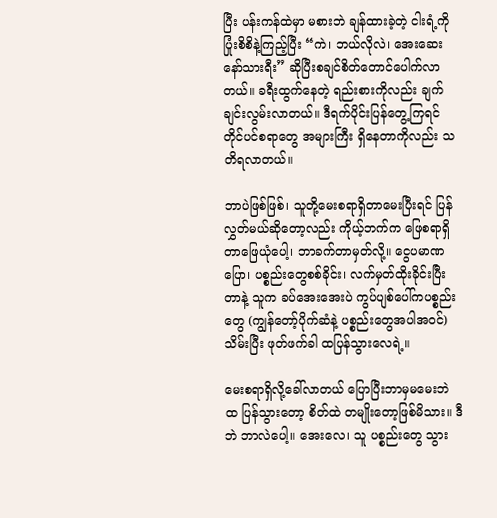ပြီး ပန်းကန်ထဲမှာ မစားဘဲ ချန်ထားခဲ့တဲ့ ငါးရံ့ကိုပြုံးစိစိနဲ့ကြည့်ပြီး “ကဲ၊ ဘယ်လိုလဲ၊ အေးဆေးနော်သားရီး” ဆိုပြီးစချင်စိတ်တောင်ပေါက်လာတယ်။ ခရီးထွက်နေတဲ့ ရည်းစားကိုလည်း ချက်ချင်းလွမ်းလာတယ်။ ဒီရက်ပိုင်းပြန်တွေ့ကြရင် တိုင်ပင်စရာတွေ အများကြီး ရှိနေတာကိုလည်း သတိရလာတယ်။

ဘာပဲဖြစ်ဖြစ်၊ သူတို့မေးစရာရှိတာမေးပြီးရင် ပြန်လွှတ်မယ်ဆိုတော့လည်း ကိုယ့်ဘက်က ဖြေစရာရှိတာဖြေယုံပေါ့၊ ဘာခက်တာမှတ်လို့။ ငွေပမာဏပြော၊ ပစ္စည်းတွေစစ်ခိုင်း၊ လက်မှတ်ထိုးခိုင်းပြီးတာနဲ့ သူက ခပ်အေးအေးပဲ ကွပ်ပျစ်ပေါ်ကပစ္စည်းတွေ (ကျွန်တော့်ပိုက်ဆံနဲ့ ပစ္စည်းတွေအပါအ၀င်) သိမ်းပြီး ဖုတ်ဖက်ခါ ထပြန်သွားလေရဲ့။

မေးစရာရှိလို့ခေါ်လာတယ် ပြောပြီးဘာမှမမေးဘဲ ထ ပြန်သွားတော့ စိတ်ထဲ တမျိုးတော့ဖြစ်မိသား။ ဒီဘဲ ဘာလဲပေါ့။ အေးလေ၊ သူ ပစ္စည်းတွေ သွား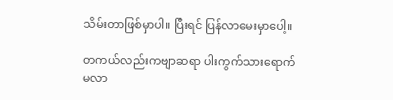သိမ်းတာဖြစ်မှာပါ။ ပြီးရင် ပြန်လာမေးမှာပေါ့။

တကယ်လည်းကဗျာဆရာ ပါးကွက်သားရောက်မလာ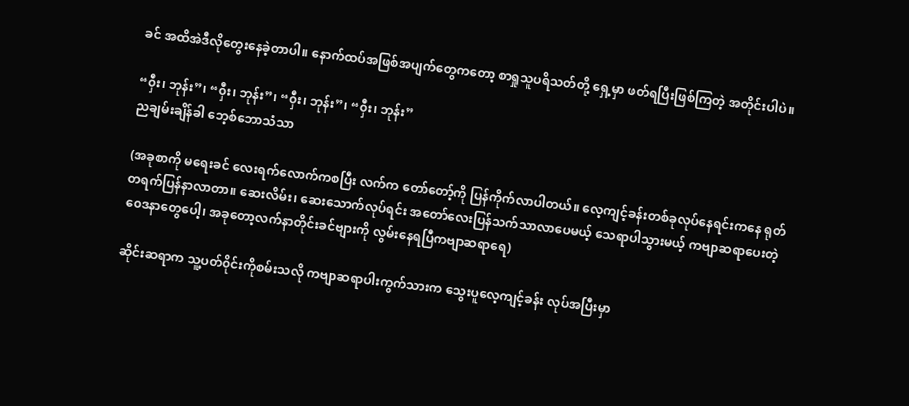ခင် အထိအဲဒီလိုတွေးနေခဲ့တာပါ။ နောက်ထပ်အဖြစ်အပျက်တွေကတော့ စာရှုသူပရိသတ်တို့ ရှေ့မှာ ဖတ်ရပြီးဖြစ်ကြတဲ့ အတိုင်းပါပဲ။

“၀ှီး၊ ဘုန်း”၊ “၀ှီး၊ ဘုန်း”၊ “၀ှီး၊ ဘုန်း”၊ “၀ှီး၊ ဘုန်း”
ညချမ်းချိန်ခါ ဘေ့စ်ဘောသံသာ

(အခုစာကို မရေးခင် လေးရက်လောက်ကစပြီး လက်က တော်တော့်ကို ပြန်ကိုက်လာပါတယ်။ လေ့ကျင့်ခန်းတစ်ခုလုပ်နေရင်းကနေ ရုတ်တရက်ပြန်နာလာတာ။ ဆေးလိမ်း၊ ဆေးသောက်လုပ်ရင်း အတော်လေးပြန်သက်သာလာပေမယ့် သေရာပါသွားမယ့် ကဗျာဆရာပေးတဲ့ ၀ေဒနာတွေပေါ့၊ အခုတော့လက်နာတိုင်းခင်ဗျားကို လွမ်းနေရပြီကဗျာဆရာရေ)

ဆိုင်းဆရာက သူ့ပတ်၀ိုင်းကိုစမ်းသလို ကဗျာဆရာပါးကွက်သားက သွေးပူလေ့ကျင့်ခန်း လုပ်အပြီးမှာ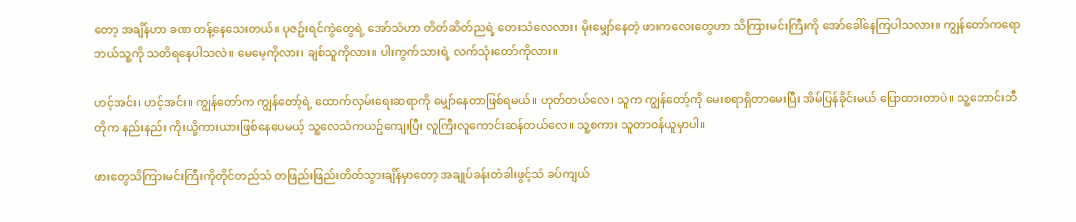တော့ အချိန်ဟာ ခဏ တန့်နေသေးတယ်။ ပုဇဥ်းရင်ကွဲတွေရဲ့ အော်သံဟာ တိတ်ဆိတ်ညရဲ့ တေးသံလေလား၊ မိုးမျှော်နေတဲ့ ဖားကလေးတွေဟာ သိကြားမင်းကြီးကို အော်ခေါ်နေကြပါသလား။ ကျွန်တော်ကရော ဘယ်သူ့ကို သတိရနေပါသလဲ။ မေမေ့ကိုလား၊ ချစ်သူကိုလား။ ပါးကွက်သားရဲ့ လက်သုံးတော်ကိုလား။

ဟင့်အင်း၊ ဟင့်အင်း။ ကျွန်တော်က ကျွန်တော့်ရဲ့ ထောက်လှမ်းရေးဆရာကို မျှော်နေတာဖြစ်ရမယ်။ ဟုတ်တယ်လေ၊ သူက ကျွန်တော့်ကို မေးစရာရှိတာမေးပြီး အိမ်ပြန်ခိုင်းမယ် ပြောထားတာပဲ။ သူ့ဘောင်းဘီတိုက နည်းနည်း ကိုးယို့ကားယားဖြစ်နေပေမယ့် သူ့လေသံကယဥ်ကျေးပြီး လူကြီးလူကောင်းဆန်တယ်လေ။ သူ့စကား သူတာ၀န်ယူမှာပါ။

ဖားတွေသိကြားမင်းကြီးကိုတိုင်တည်သံ တဖြည်းဖြည်းတိတ်သွားချိန်မှာတော့ အချုပ်ခန်းတံခါးဖွင့်သံ ခပ်ကျယ်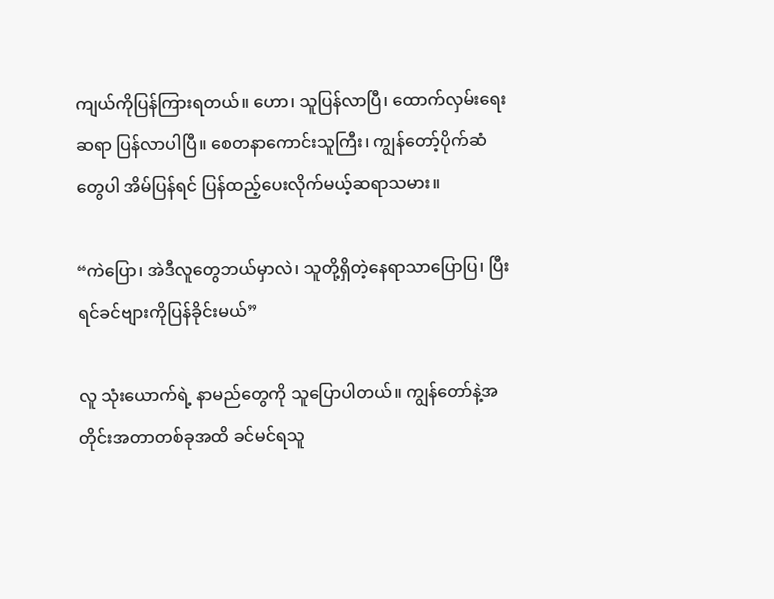ကျယ်ကိုပြန်ကြားရတယ်။ ဟော၊ သူပြန်လာပြီ၊ ထောက်လှမ်းရေးဆရာ ပြန်လာပါပြီ။ စေတနာကောင်းသူကြီး၊ ကျွန်တော့်ပိုက်ဆံတွေပါ အိမ်ပြန်ရင် ပြန်ထည့်ပေးလိုက်မယ့်ဆရာသမား။

“ကဲပြော၊ အဲဒီလူတွေဘယ်မှာလဲ၊ သူတို့ရှိတဲ့နေရာသာပြောပြ၊ ပြီးရင်ခင်ဗျားကိုပြန်ခိုင်းမယ်”

လူ သုံးယောက်ရဲ့ နာမည်တွေကို သူပြောပါတယ်။ ကျွန်တော်နဲ့အတိုင်းအတာတစ်ခုအထိ ခင်မင်ရသူ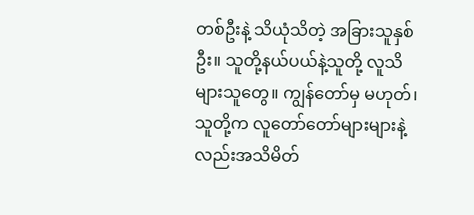တစ်ဦးနဲ့ သိယုံသိတဲ့ အခြားသူနှစ်ဦး။ သူတို့နယ်ပယ်နဲ့သူတို့ လူသိများသူတွေ။ ကျွန်တော်မှ မဟုတ်၊ သူတို့က လူတော်တော်များများနဲ့လည်းအသိမိတ်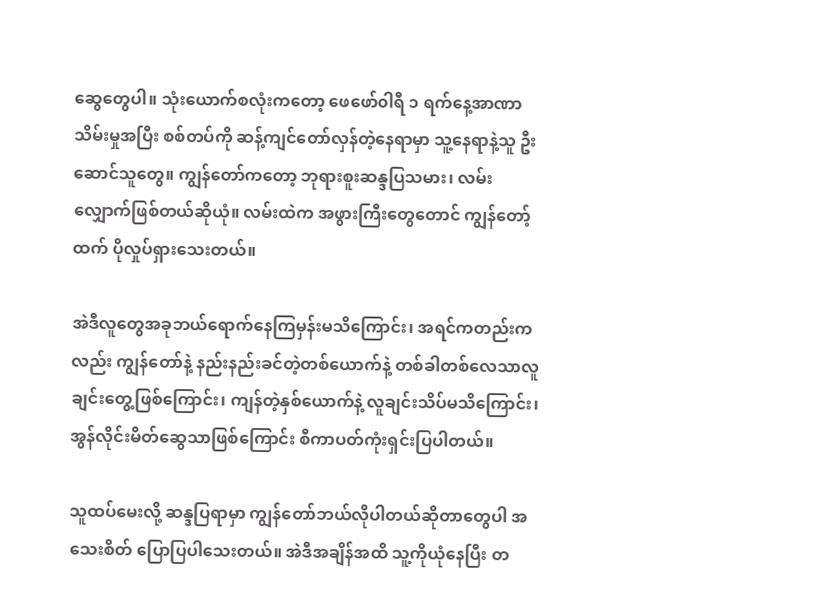ဆွေတွေပါ။ သုံးယောက်စလုံးကတော့ ဖေဖော်၀ါရီ ၁ ရက်နေ့အာဏာသိမ်းမှုအပြီး စစ်တပ်ကို ဆန့်ကျင်တော်လှန်တဲ့နေရာမှာ သူ့နေရာနဲ့သူ ဦးဆောင်သူတွေ။ ကျွန်တော်ကတော့ ဘုရားစူးဆန္ဒပြသမား၊ လမ်းလျှောက်ဖြစ်တယ်ဆိုယုံ။ လမ်းထဲက အဖွားကြီးတွေတောင် ကျွန်တော့်ထက် ပိုလှုပ်ရှားသေးတယ်။

အဲဒီလူတွေအခုဘယ်ရောက်နေကြမှန်းမသိကြောင်း၊ အရင်ကတည်းကလည်း ကျွန်တော်နဲ့ နည်းနည်းခင်တဲ့တစ်ယောက်နဲ့ တစ်ခါတစ်လေသာလူချင်းတွေ့ဖြစ်ကြောင်း၊ ကျန်တဲ့နှစ်ယောက်နဲ့ လူချင်းသိပ်မသိကြောင်း၊ အွန်လိုင်းမိတ်ဆွေသာဖြစ်ကြောင်း စီကာပတ်ကုံးရှင်းပြပါတယ်။

သူထပ်မေးလို့ ဆန္ဒပြရာမှာ ကျွန်တော်ဘယ်လိုပါတယ်ဆိုတာတွေပါ အသေးစိတ် ပြောပြပါသေးတယ်။ အဲဒီအချိန်အထိ သူ့ကိုယုံနေပြီး တ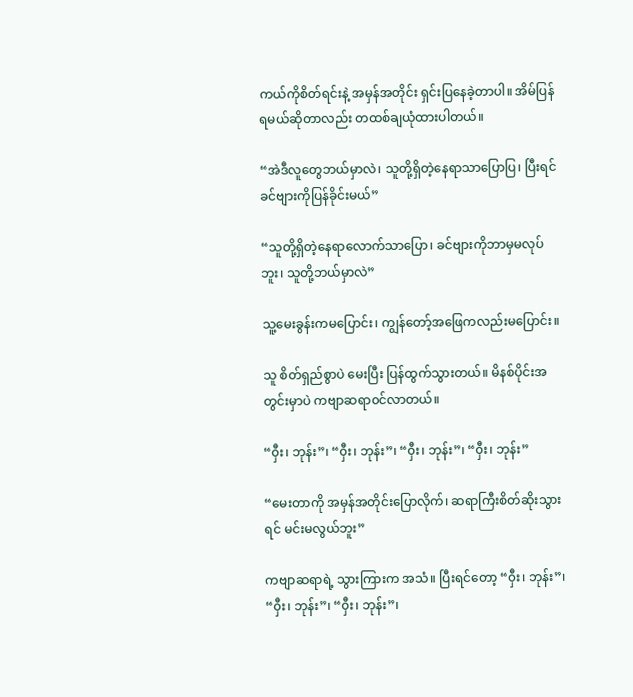ကယ်ကိုစိတ်ရင်းနဲ့ အမှန်အတိုင်း ရှင်းပြနေခဲ့တာပါ။ အိမ်ပြန်ရမယ်ဆိုတာလည်း တထစ်ချယုံထားပါတယ်။

“အဲဒီလူတွေဘယ်မှာလဲ၊ သူတို့ရှိတဲ့နေရာသာပြောပြ၊ ပြီးရင်ခင်ဗျားကိုပြန်ခိုင်းမယ်”

“သူတို့ရှိတဲ့နေရာလောက်သာပြော၊ ခင်ဗျားကိုဘာမှမလုပ်ဘူး၊ သူတို့ဘယ်မှာလဲ”

သူ့မေးခွန်းကမပြောင်း၊ ကျွန်တော့်အဖြေကလည်းမပြောင်း။

သူ စိတ်ရှည်စွာပဲ မေးပြီး ပြန်ထွက်သွားတယ်။ မိနစ်ပိုင်းအတွင်းမှာပဲ ကဗျာဆရာ၀င်လာတယ်။

“၀ှီး၊ ဘုန်း”၊ “၀ှီး၊ ဘုန်း”၊ “၀ှီး၊ ဘုန်း”၊ “၀ှီး၊ ဘုန်း”

“မေးတာကို အမှန်အတိုင်းပြောလိုက်၊ ဆရာကြီးစိတ်ဆိုးသွားရင် မင်းမလွယ်ဘူး”

ကဗျာဆရာရဲ့ သွားကြားက အသံ။ ပြီးရင်တော့ “၀ှီး၊ ဘုန်း”၊ “၀ှီး၊ ဘုန်း”၊ “၀ှီး၊ ဘုန်း”၊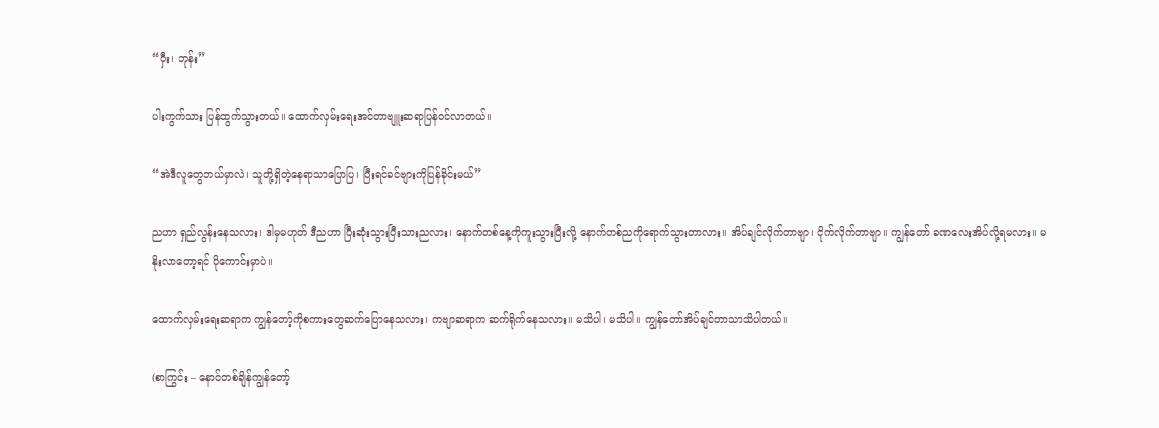“၀ှီး၊ ဘုန်း”

ပါးကွက်သား ပြန်ထွက်သွားတယ်။ ထောက်လှမ်းရေးအင်တာဗျူးဆရာပြန်၀င်လာတယ်။

“အဲဒီလူတွေဘယ်မှာလဲ၊ သူတို့ရှိတဲ့နေရာသာပြောပြ၊ ပြီးရင်ခင်ဗျားကိုပြန်ခိုင်းမယ်”

ညဟာ ရှည်လွန်းနေသလား၊ ဒါမှမဟုတ် ဒီညဟာ ပြီးဆုံးသွားပြီးသားညလား၊ နောက်တစ်နေ့ကိုကူးသွားပြီးလို့ နောက်တစ်ညကိုရောက်သွားတာလား။ အိပ်ချင်လိုက်တာဗျာ၊ ငိုက်လိုက်တာဗျာ။ ကျွန်တော် ခဏလေးအိပ်လို့ရမလား။ မနိုးလာတော့ရင် ပိုကောင်းမှာပဲ။

ထောက်လှမ်းရေးဆရာက ကျွန်တော့်ကိုစကားတွေဆက်ပြောနေသလား၊ ကဗျာဆရာက ဆက်ရိုက်နေသလား။ မသိပါ၊ မသိပါ။ ကျွန်တော်အိပ်ချင်တာသာသိပါတယ်။

(စာကြွင်း – နောင်တစ်ချိန်ကျွန်တော့်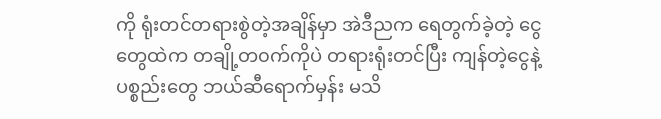ကို ရုံးတင်တရားစွဲတဲ့အချိန်မှာ အဲဒီညက ရေတွက်ခဲ့တဲ့ ငွေတွေထဲက တချို့တ၀က်ကိုပဲ တရားရုံးတင်ပြီး ကျန်တဲ့ငွေနဲ့ ပစ္စည်းတွေ ဘယ်ဆီရောက်မှန်း မသိ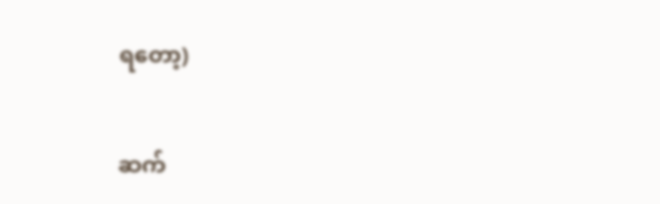ရတော့)

ဆက်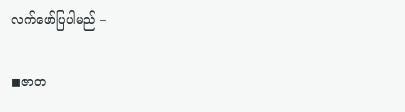လက်ဖော်ပြပါမည် –

◼ဇာတ